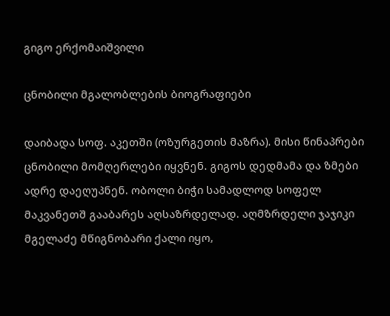გიგო ერქომაიშვილი

ცნობილი მგალობლების ბიოგრაფიები

დაიბადა სოფ. აკეთში (ოზურგეთის მაზრა). მისი წინაპრები ცნობილი მომღერლები იყვნენ. გიგოს დედმამა და ზმები ადრე დაეღუპნენ. ობოლი ბიჭი სამადლოდ სოფელ მაკვანეთშ გააბარეს აღსაზრდელად. აღმზრდელი ჯაჯიკი მგელაძე მწიგნობარი ქალი იყო,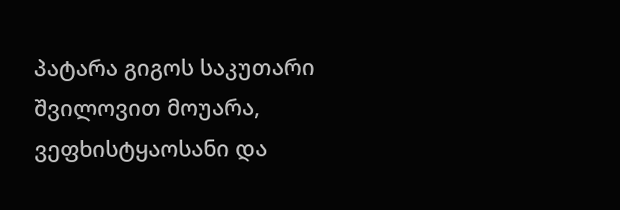პატარა გიგოს საკუთარი შვილოვით მოუარა, ვეფხისტყაოსანი და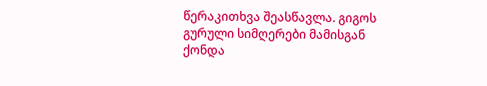წერაკითხვა შეასწავლა. გიგოს გურული სიმღერები მამისგან ქონდა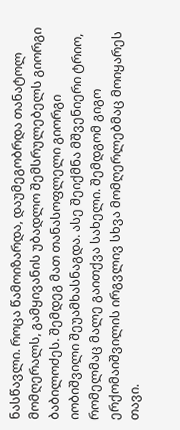ნასწავლი. როცა წამოიზარდა, დაუმეგობრდა თანატოლ მომღერალს, გამყივანის უბადლო შემსრულებელს გიორგი ბაბილოძეს. შემდეგ მათ თანასოფლელი გიორგი იობიშვილი შეუამხასნაგდა. ასე შეიქმნა მშვენიერი ტრიო, რომელმაც მალე გაითქვა სახელი. შემდგომ გიგო ერქომაიშვილის ირგვლივ სხვა მომღერლებმაც მოიყარეს თავი.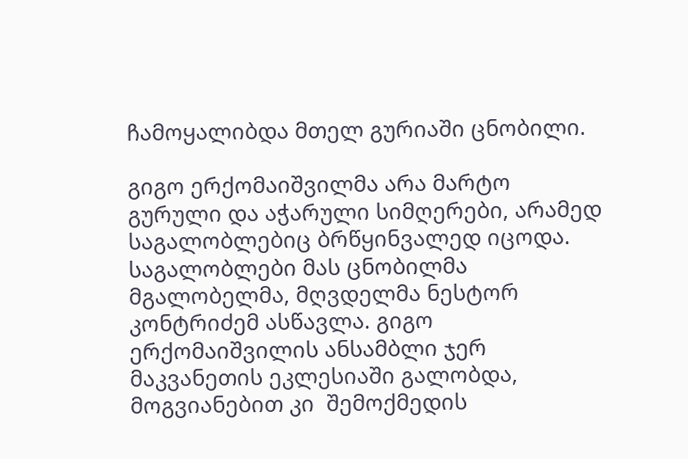ჩამოყალიბდა მთელ გურიაში ცნობილი.

გიგო ერქომაიშვილმა არა მარტო გურული და აჭარული სიმღერები, არამედ საგალობლებიც ბრწყინვალედ იცოდა. საგალობლები მას ცნობილმა მგალობელმა, მღვდელმა ნესტორ კონტრიძემ ასწავლა. გიგო ერქომაიშვილის ანსამბლი ჯერ მაკვანეთის ეკლესიაში გალობდა, მოგვიანებით კი  შემოქმედის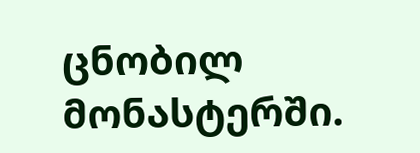ცნობილ მონასტერში.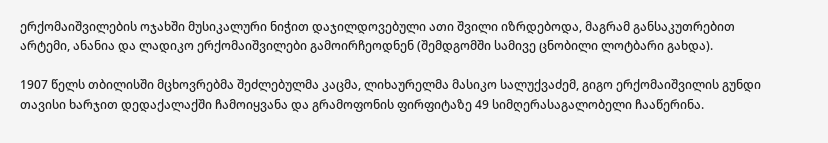ერქომაიშვილების ოჯახში მუსიკალური ნიჭით დაჯილდოვებული ათი შვილი იზრდებოდა, მაგრამ განსაკუთრებით არტემი, ანანია და ლადიკო ერქომაიშვილები გამოირჩეოდნენ (შემდგომში სამივე ცნობილი ლოტბარი გახდა).

1907 წელს თბილისში მცხოვრებმა შეძლებულმა კაცმა, ლიხაურელმა მასიკო სალუქვაძემ, გიგო ერქომაიშვილის გუნდი თავისი ხარჯით დედაქალაქში ჩამოიყვანა და გრამოფონის ფირფიტაზე 49 სიმღერასაგალობელი ჩააწერინა.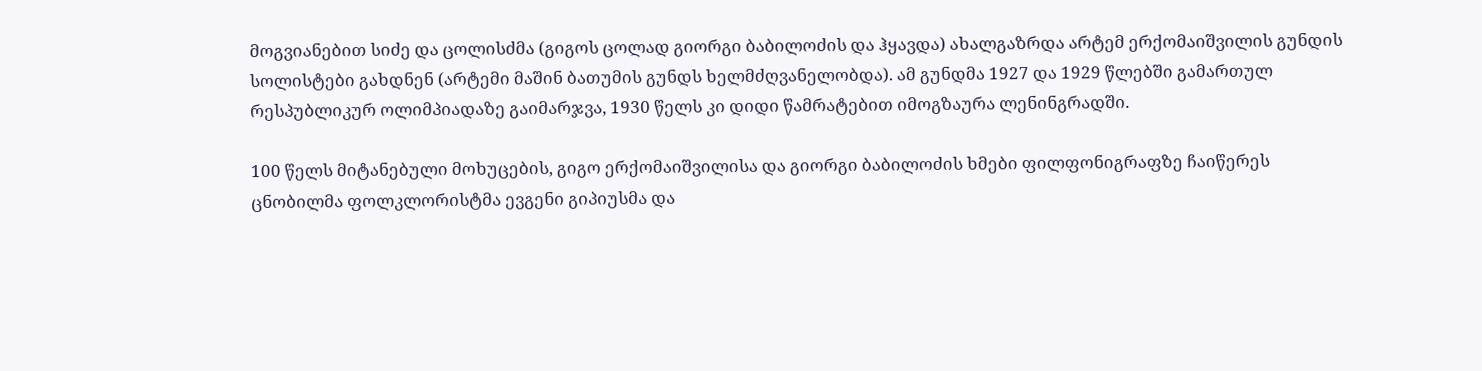მოგვიანებით სიძე და ცოლისძმა (გიგოს ცოლად გიორგი ბაბილოძის და ჰყავდა) ახალგაზრდა არტემ ერქომაიშვილის გუნდის სოლისტები გახდნენ (არტემი მაშინ ბათუმის გუნდს ხელმძღვანელობდა). ამ გუნდმა 1927 და 1929 წლებში გამართულ რესპუბლიკურ ოლიმპიადაზე გაიმარჯვა, 1930 წელს კი დიდი წამრატებით იმოგზაურა ლენინგრადში.

100 წელს მიტანებული მოხუცების, გიგო ერქომაიშვილისა და გიორგი ბაბილოძის ხმები ფილფონიგრაფზე ჩაიწერეს ცნობილმა ფოლკლორისტმა ევგენი გიპიუსმა და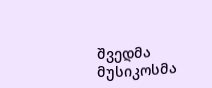შვედმა მუსიკოსმა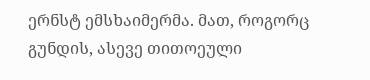ერნსტ ემსხაიმერმა. მათ, როგორც გუნდის, ასევე თითოეული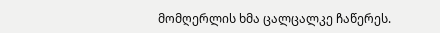მომღერლის ხმა ცალცალკე ჩაწერეს.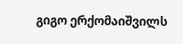გიგო ერქომაიშვილს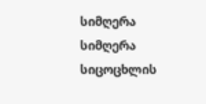სიმღერა სიმღერა სიცოცხლის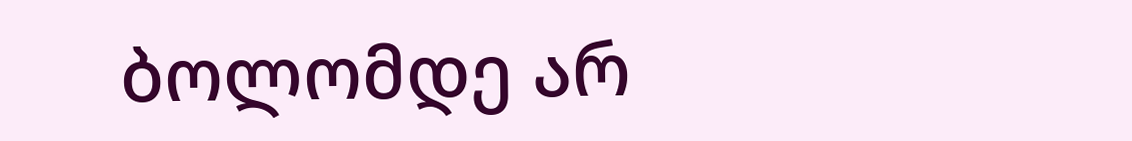ბოლომდე არ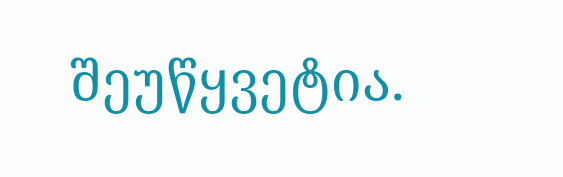შეუწყვეტია.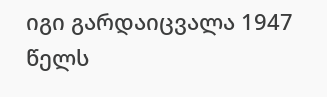იგი გარდაიცვალა 1947 წელს